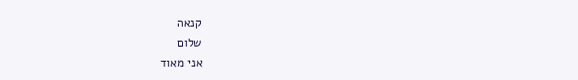קנאה
שלום
אני מאוד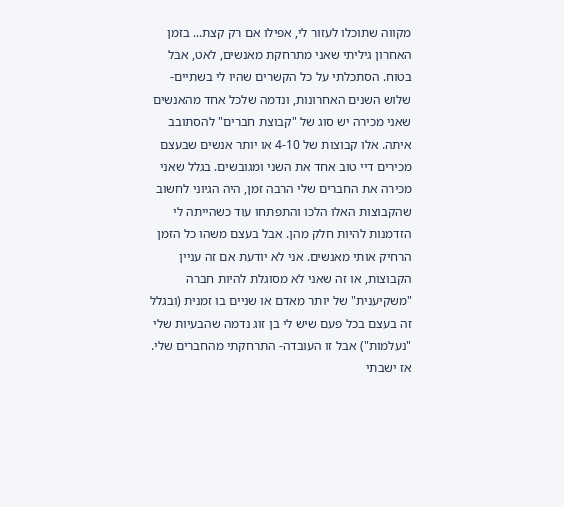מקווה שתוכלו לעזור לי, אפילו אם רק קצת... בזמן האחרון גיליתי שאני מתרחקת מאנשים, לאט, אבל בטוח. הסתכלתי על כל הקשרים שהיו לי בשתיים-שלוש השנים האחרונות, ונדמה שלכל אחד מהאנשים שאני מכירה יש סוג של "קבוצת חברים" להסתובב איתה. אלו קבוצות של 4-10 או יותר אנשים שבעצם מכירים דיי טוב אחד את השני ומגובשים. בגלל שאני מכירה את החברים שלי הרבה זמן, היה הגיוני לחשוב שהקבוצות האלו הלכו והתפתחו עוד כשהייתה לי הזדמנות להיות חלק מהן. אבל בעצם משהו כל הזמן הרחיק אותי מאנשים. אני לא יודעת אם זה עניין הקבוצות, או זה שאני לא מסוגלת להיות חברה "משקיענית" של יותר מאדם או שניים בו זמנית (ובגלל זה בעצם בכל פעם שיש לי בן זוג נדמה שהבעיות שלי "נעלמות") אבל זו העובדה- התרחקתי מהחברים שלי. אז ישבתי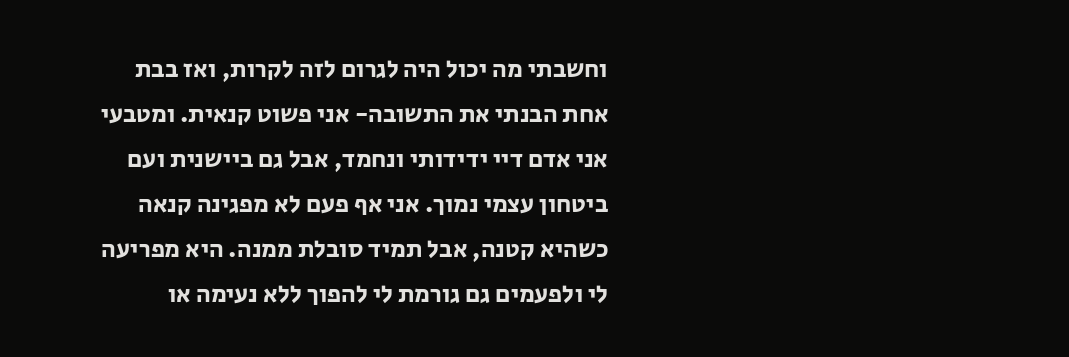וחשבתי מה יכול היה לגרום לזה לקרות, ואז בבת אחת הבנתי את התשובה- אני פשוט קנאית. ומטבעי אני אדם דיי ידידותי ונחמד, אבל גם ביישנית ועם ביטחון עצמי נמוך. אני אף פעם לא מפגינה קנאה כשהיא קטנה, אבל תמיד סובלת ממנה. היא מפריעה לי ולפעמים גם גורמת לי להפוך ללא נעימה או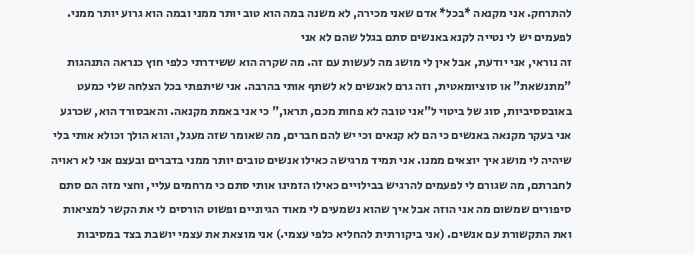להתרחק. אני מקנאה *בכל* אדם שאני מכירה, לא משנה במה הוא טוב יותר ממני ובמה הוא גרוע יותר ממני. לפעמים יש לי נטייה לקנא באנשים סתם בגלל שהם לא אני
זה נוראי, אני יודעת, אבל אין לי מושג מה לעשות עם זה. מה שקרה הוא ששידרתי כלפי חוץ כנראה התנהגות "מתנשאת" או סוציומאטית, וזה גרם לאנשים לא לשתף אותי בהרבה. אני שיתפתי בכל הצלחה שלי כמעט באובססיביות, סוג של ביטוי ל"אני טובה לא פחות מכם, תראו," כי אני באמת מקנאה. והאבסורד הוא, שכרגע אני בעקר מקנאה באנשים כי הם לא קנאים וכי יש להם חברים, מה שאומר שזה מעגל, והוא הולך וכולא אותי בלי שיהיה לי מושג איך יוצאים ממנו. אני תמיד מרגישה כאילו אנשים טובים יותר ממני בדברים ובעצם אני לא ראויה לחברתם, מה שגורם לי לפעמים להרגיש בבילויים כאילו הזמינו אותי סתם כי מרחמים עליי, וחצי מזה הם סתם סיפורים שמשום מה אני הוזה אבל איך שהוא נשמעים לי מאוד הגיוניים ופשוט הורסים לי את הקשר למציאות ואת התקשורת עם אנשים. (אני ביקורתית להחליא כלפי עצמי.) אני מוצאת את עצמי יושבת בצד במסיבות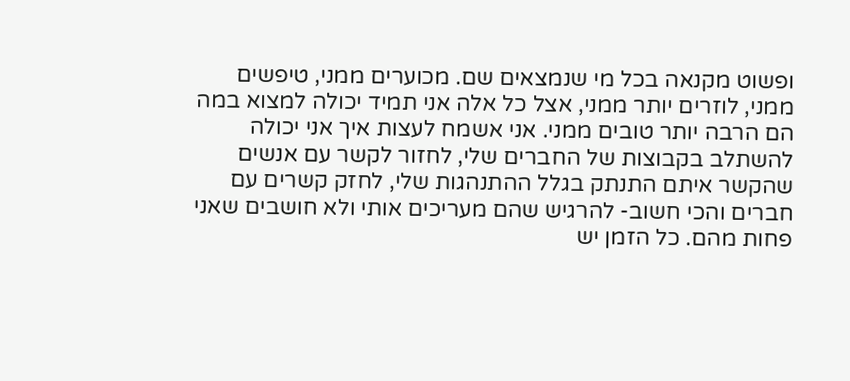ופשוט מקנאה בכל מי שנמצאים שם. מכוערים ממני, טיפשים ממני, לוזרים יותר ממני, אצל כל אלה אני תמיד יכולה למצוא במה הם הרבה יותר טובים ממני. אני אשמח לעצות איך אני יכולה להשתלב בקבוצות של החברים שלי, לחזור לקשר עם אנשים שהקשר איתם התנתק בגלל ההתנהגות שלי, לחזק קשרים עם חברים והכי חשוב- להרגיש שהם מעריכים אותי ולא חושבים שאני פחות מהם. כל הזמן יש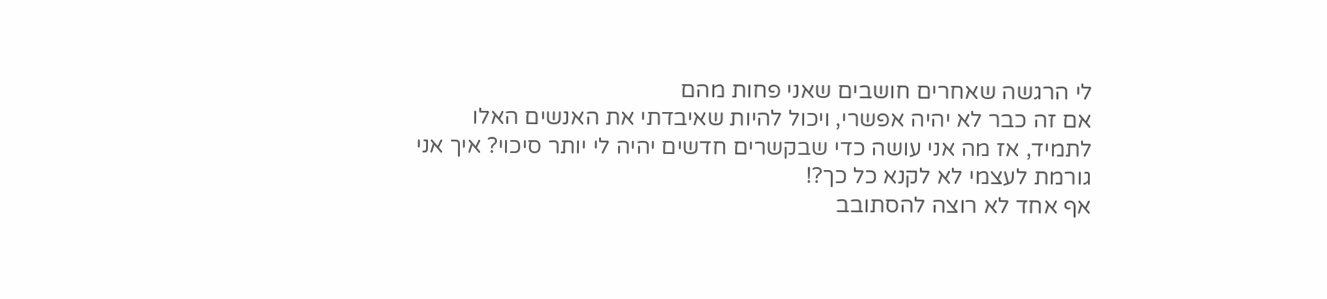לי הרגשה שאחרים חושבים שאני פחות מהם
אם זה כבר לא יהיה אפשרי, ויכול להיות שאיבדתי את האנשים האלו לתמיד, אז מה אני עושה כדי שבקשרים חדשים יהיה לי יותר סיכוי? איך אני גורמת לעצמי לא לקנא כל כך?!
אף אחד לא רוצה להסתובב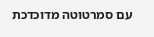עם סמרטוטה מדוכדכת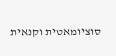סוציומאטית וקנאית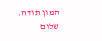המון תודה.
שלום